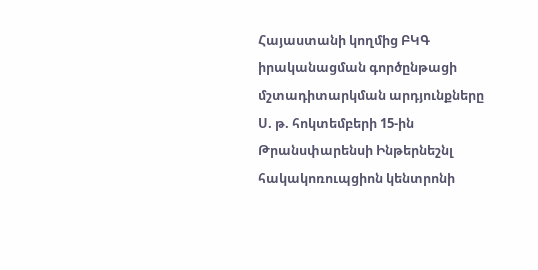Հայաստանի կողմից ԲԿԳ իրականացման գործընթացի մշտադիտարկման արդյունքները
Ս. թ. հոկտեմբերի 15-ին Թրանսփարենսի Ինթերնեշնլ հակակոռուպցիոն կենտրոնի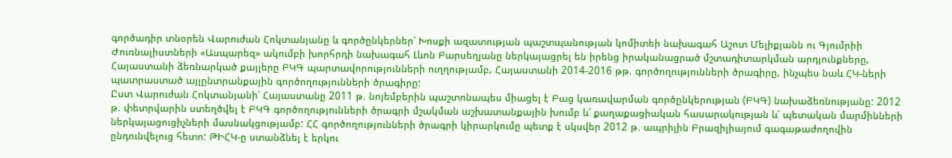գործադիր տնօրեն Վարուժան Հոկտանյանը և գործընկերներ՝ Խոսքի ազատության պաշտպանության կոմիտեի նախագահ Աշոտ Մելիքյանն ու Գյումրիի Ժուռնալիստների «Ասպարեզ» ակումբի խորհրդի նախագահ Լևոն Բարսեղյանը ներկայացրել են իրենց իրականացրած մշտադիտարկման արդյունքները, Հայաստանի ձեռնարկած քայլերը ԲԿԳ պարտավորությունների ուղղությամբ, Հայաստանի 2014-2016 թթ. գործողությունների ծրագիրը, ինչպես նաև ՀԿ-ների պատրաստած այլընտրանքային գործողությունների ծրագիրը:
Ըստ Վարուժան Հոկտանյանի՝ Հայաստանը 2011 թ. նոյեմբերին պաշտոնապես միացել է Բաց կառավարման գործընկերության (ԲԿԳ) նախաձեռնությանը: 2012 թ. փետրվարին ստեղծվել է ԲԿԳ գործողությունների ծրագրի մշակման աշխատանքային խումբ և՛ քաղաքացիական հասարակության և՛ պետական մարմինների ներկայացուցիչների մասնակցությամբ: ՀՀ գործողությունների ծրագրի կիրարկումը պետք է սկսվեր 2012 թ. ապրիլին Բրազիլիայում գագաթաժողովին ընդունվելուց հետո: ԹԻՀԿ-ը ստանձնել է երկու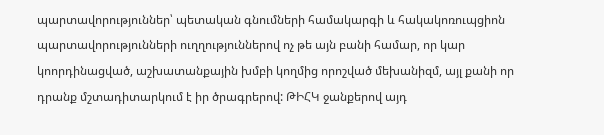պարտավորություններ՝ պետական գնումների համակարգի և հակակոռուպցիոն պարտավորությունների ուղղություններով ոչ թե այն բանի համար, որ կար կոորդինացված, աշխատանքային խմբի կողմից որոշված մեխանիզմ, այլ քանի որ դրանք մշտադիտարկում է իր ծրագրերով: ԹԻՀԿ ջանքերով այդ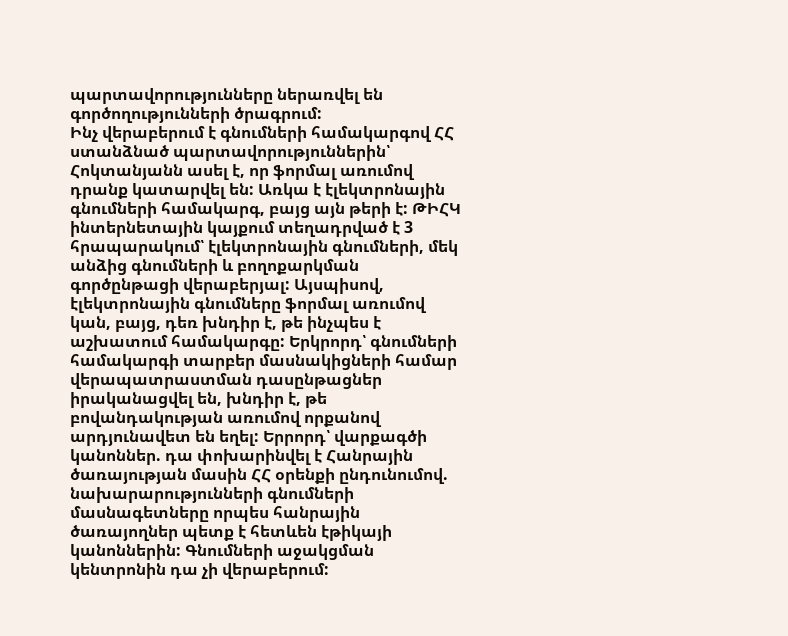պարտավորությունները ներառվել են գործողությունների ծրագրում:
Ինչ վերաբերում է գնումների համակարգով ՀՀ ստանձնած պարտավորություններին՝ Հոկտանյանն ասել է, որ ֆորմալ առումով դրանք կատարվել են: Առկա է էլեկտրոնային գնումների համակարգ, բայց այն թերի է: ԹԻՀԿ ինտերնետային կայքում տեղադրված է 3 հրապարակում՝ էլեկտրոնային գնումների, մեկ անձից գնումների և բողոքարկման գործընթացի վերաբերյալ: Այսպիսով, էլեկտրոնային գնումները ֆորմալ առումով կան, բայց, դեռ խնդիր է, թե ինչպես է աշխատում համակարգը: Երկրորդ՝ գնումների համակարգի տարբեր մասնակիցների համար վերապատրաստման դասընթացներ իրականացվել են, խնդիր է, թե բովանդակության առումով որքանով արդյունավետ են եղել: Երրորդ՝ վարքագծի կանոններ. դա փոխարինվել է Հանրային ծառայության մասին ՀՀ օրենքի ընդունումով. նախարարությունների գնումների մասնագետները որպես հանրային ծառայողներ պետք է հետևեն էթիկայի կանոններին: Գնումների աջակցման կենտրոնին դա չի վերաբերում: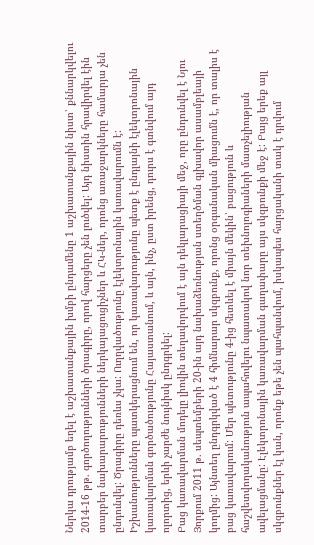Ներկա դրությամբ եղել է աշխատանքային խմբի ընդամենը 1 աշխատանքային նիստ՝ քննարկվելու 2014-16 թթ. գործողությունների ծրագիրը, որով հարցերը չեն լուծվել: Այդ նիստին հրավիրվել էին տարբեր նախարարությունների ներկայացուցիչներ և ՀԿ-ներ, որոնց առաջարկները համարյա չեն ընդունվել: Ծրագիրը դեռևս չկա: Ուղղվածությունը էլեկտրոնային կառավարումն է: Իշխանությունները պատկերացնում են, որ կառավարությունը պետք է ընդլայնի էլեկտրոնային կառավարման գործածությունը Հայաստանում, և այն, ինչ, ըստ իրենց, դուրս է գտնվում այդ ոլորտից, երևի չարժե նույնիսկ ընդգրկել:
Բաց կառավարման մոդելը լիովին տեղավորվում է այն դեկլարացիայի մեջ, որը ընդունվել է Նյու Յորքում 2011 թ. սեպտեմբերի 20-ին այդ նախաձեռնության ստեղծման գլխավոր ասամբլեայի կողմից: Այնտեղ ընդգրկված է 4 հիմնարար սկզբունք, որոնց օրգանական միացումն է, որ տալիս է բաց կառավարում: Մեր պետությունը 4-ից հետևել է միայն մեկին՝ բացություն և հաշվետվողականություն ապահովելու նպատակով նոր տեխնոլոգիաների մատչելիության ավելացմանը: Էլեկտրոնային կառավարման գաղափարը այս սկզբունքի մեջ է: Բայց երեք այլ սկզբունքներ էլ կան, որոնք եթե չեն պահպանվում, իսկապես հարցականի տակ է դրվում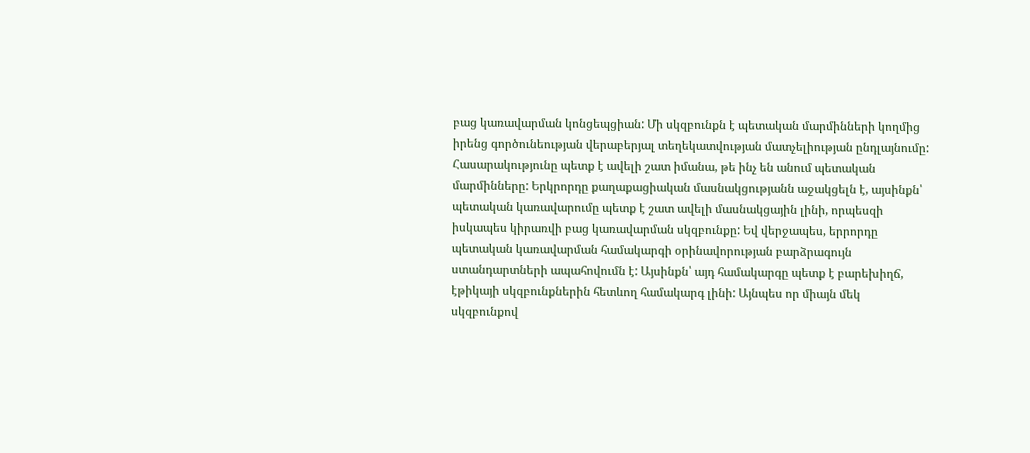բաց կառավարման կոնցեպցիան: Մի սկզբունքն է պետական մարմինների կողմից իրենց գործունեության վերաբերյալ տեղեկատվության մատչելիության ընդլայնումը: Հասարակությունը պետք է ավելի շատ իմանա, թե ինչ են անում պետական մարմինները: Երկրորդը քաղաքացիական մասնակցությանն աջակցելն է, այսինքն՝ պետական կառավարումը պետք է շատ ավելի մասնակցային լինի, որպեսզի իսկապես կիրառվի բաց կառավարման սկզբունքը: Եվ վերջապես, երրորդը պետական կառավարման համակարգի օրինավորության բարձրագույն ստանդարտների ապահովումն է: Այսինքն՝ այդ համակարգը պետք է բարեխիղճ, էթիկայի սկզբունքներին հետևող համակարգ լինի: Այնպես որ միայն մեկ սկզբունքով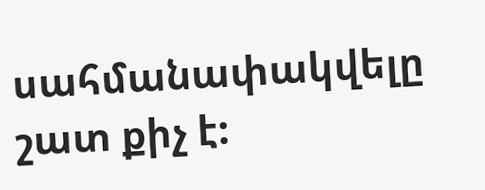սահմանափակվելը շատ քիչ է: